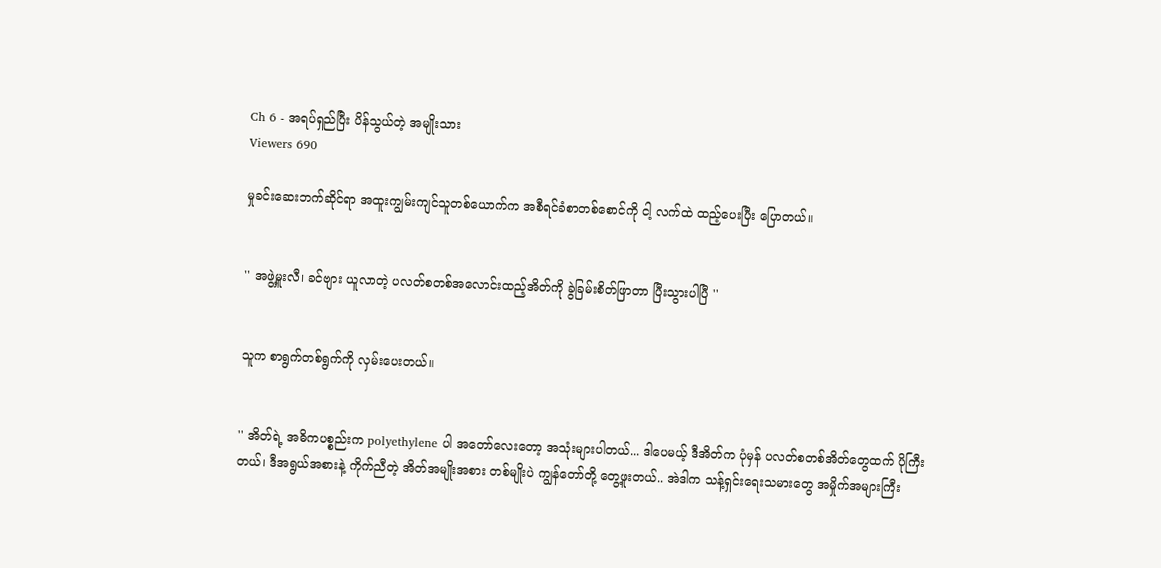Ch 6 - အရပ်ရှည်ပြီး ပိန်သွယ်တဲ့ အမျိုးသား
Viewers 690

မှုခင်းဆေးဘက်ဆိုင်ရာ အထူးကျွမ်းကျင်သူတစ်ယောက်က အစီရင်ခံစာတစ်စောင်ကို ငါ့ လက်ထဲ ထည့်ပေးပြီး ပြောတယ်။


'' အဖွဲ့မှူးလီ၊ ခင်ဗျား ယူလာတဲ့ ပလတ်စတစ်အလောင်းထည့်အိတ်ကို ခွဲခြမ်းစိတ်ဖြာတာ ပြီးသွားပါပြီ ''


သူက စာရွက်တစ်ရွက်ကို လှမ်းပေးတယ်။


'' အိတ်ရဲ့ အဓိကပစ္စည်းက polyethylene ပါ အတော်လေးတော့ အသုံးများပါတယ်... ဒါပေမယ့် ဒီအိတ်က ပုံမှန် ပလတ်စတစ်အိတ်တွေထက် ပိုကြီးတယ်၊ ဒီအရွယ်အစားနဲ့ ကိုက်ညီတဲ့ အိတ်အမျိုးအစား တစ်မျိုးပဲ ကျွန်တော်တို့ တွေ့ဖူးတယ်.. အဲဒါက သန့်ရှင်းရေးသမားတွေ အမှိုက်အများကြီး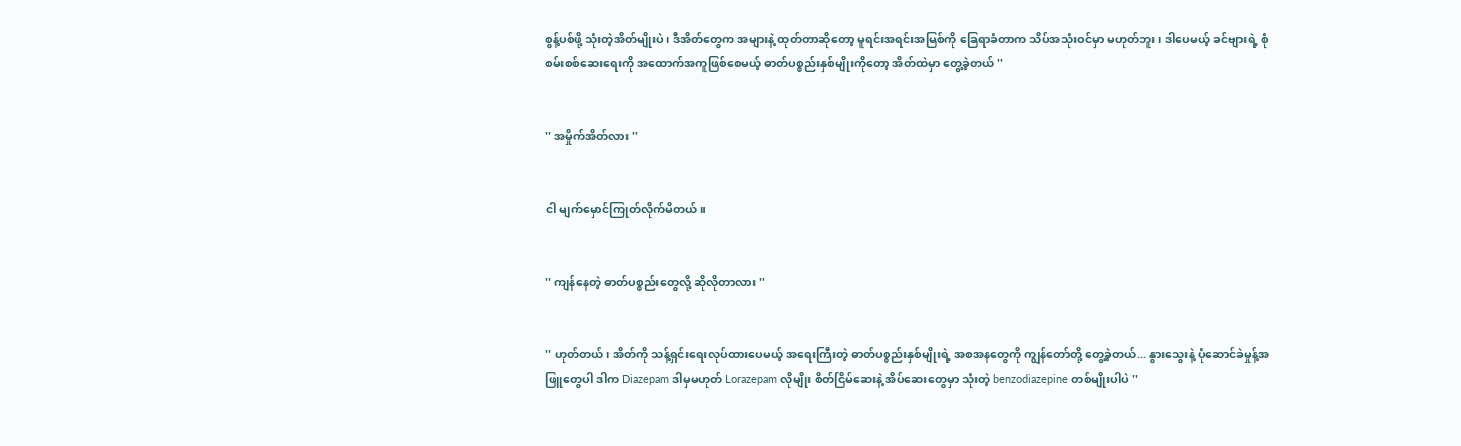စွန့်ပစ်ဖို့ သုံးတဲ့အိတ်မျိုးပဲ၊ ဒီအိတ်တွေက အများနဲ့ ထုတ်တာဆိုတော့ မူရင်းအရင်းအမြစ်ကို ခြေရာခံတာက သိပ်အသုံးဝင်မှာ မဟုတ်ဘူး၊ ဒါပေမယ့် ခင်ဗျားရဲ့ စုံစမ်းစစ်ဆေး‌ရေးကို အထောက်အကူဖြစ်စေမယ့် ဓာတ်ပစ္စည်းနှစ်မျိုးကိုတော့ အိတ်ထဲမှာ တွေ့ခဲ့တယ် ''


'' အမှိုက်အိတ်လား ''


ငါ မျက်မှောင်ကြုတ်လိုက်မိတယ်။


'' ကျန်နေတဲ့ ဓာတ်ပစ္စည်းတွေ‌လို့ ဆိုလိုတာလား ''


'' ဟုတ်တယ်၊ အိတ်ကို သန့်ရှင်းရေးလုပ်ထားပေမယ့် အရေးကြီးတဲ့ ဓာတ်ပစ္စည်းနှစ်မျိုးရဲ့ အစအနတွေကို ကျွန်တော်တို့ တွေ့ခဲ့တယ်... နွားသွေးနဲ့ ပုံဆောင်ခဲမှုန့်အဖြူတွေပါ ဒါက Diazepam ဒါမှမဟုတ် Lorazepam လိုမျိုး စိတ်ငြိမ်ဆေးနဲ့ အိပ်ဆေးတွေမှာ သုံးတဲ့ benzodiazepine တစ်မျိုးပါပဲ ''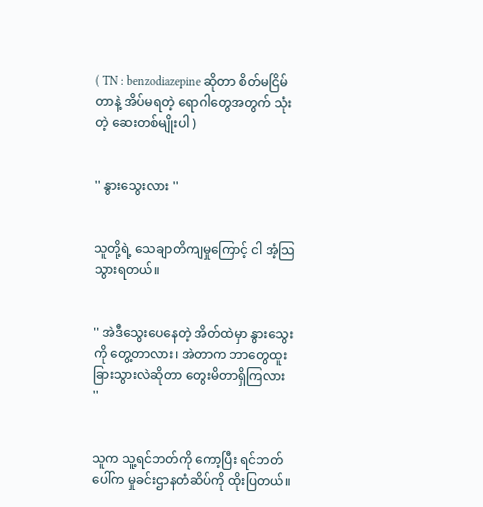( TN : benzodiazepine ဆိုတာ စိတ်မငြိမ်တာနဲ့ အိပ်မရတဲ့ ရောဂါတွေအတွက် သုံးတဲ့ ဆေးတစ်မျိုးပါ )


'' နွားသွေးလား ''


သူတို့ရဲ့ သေချာတိကျမှုကြောင့် ငါ အံ့သြသွားရတယ်။


'' အဲဒီသွေးပေနေတဲ့ အိတ်ထဲမှာ နွားသွေးကို တွေ့တာလား၊ အဲတာက ဘာတွေထူးခြားသွားလဲဆိုတာ တွေးမိတာရှိကြလား ''


သူက သူ့ရင်ဘတ်ကို ကော့ပြီး ရင်ဘတ်ပေါ်က မှုခင်းဌာနတံဆိပ်ကို ထိုးပြတယ်။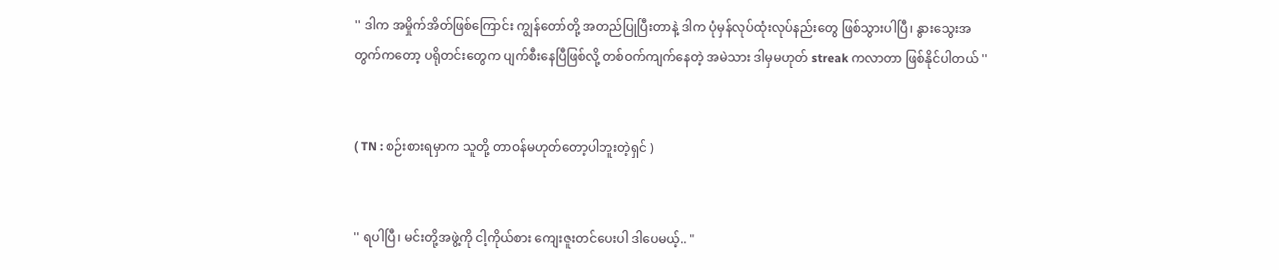'' ဒါက အမှိုက်အိတ်ဖြစ်ကြောင်း ကျွန်တော်တို့ အတည်ပြုပြီးတာနဲ့ ဒါက ပုံမှန်လုပ်ထုံးလုပ်နည်းတွေ ဖြစ်သွားပါပြီ၊ နွားသွေးအတွက်ကတော့ ပရိုတင်းတွေက ပျက်စီးနေပြီဖြစ်လို့ တစ်ဝက်ကျက်နေတဲ့ အမဲသား ဒါမှမဟုတ် streak ကလာတာ ဖြစ်နိုင်ပါတယ် ''


( TN : စဉ်းစားရမှာက သူတို့ တာဝန်မဟုတ်တော့ပါဘူးတဲ့ရှင် )


'' ရပါပြီ၊ မင်းတို့အဖွဲ့ကို ငါ့ကိုယ်စား ကျေးဇူးတင်ပေးပါ ဒါပေမယ့်.. "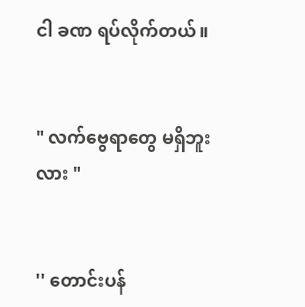ငါ ခဏ ရပ်လိုက်တယ်။


" လက်ဗွေရာတွေ မရှိဘူးလား "


'' တောင်းပန်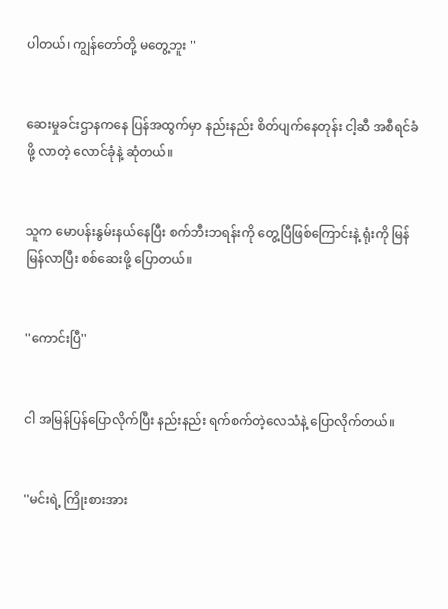ပါတယ်၊ ကျွန်တော်တို့ မတွေ့ဘူး ''


ဆေးမှုခင်းဌာနကနေ ပြန်အထွက်မှာ နည်းနည်း စိတ်ပျက်နေတုန်း ငါ့ဆီ အစီရင်ခံဖို့ လာတဲ့ လောင်ခုံနဲ့ ဆုံတယ်။


သူက မောပန်းနွမ်းနယ်နေပြီး စက်ဘီးဘရန်းကို တွေ့ပြီဖြစ်ကြောင်းနဲ့ ရုံးကို မြန်မြန်လာပြီး စစ်ဆေးဖို့ ပြောတယ်။


''ကောင်းပြီ''


ငါ အမြန်ပြန်ပြောလိုက်ပြီး နည်းနည်း ရက်စက်တဲ့လေသံနဲ့ ပြောလိုက်တယ်။


''မင်းရဲ့ ကြိုးစားအား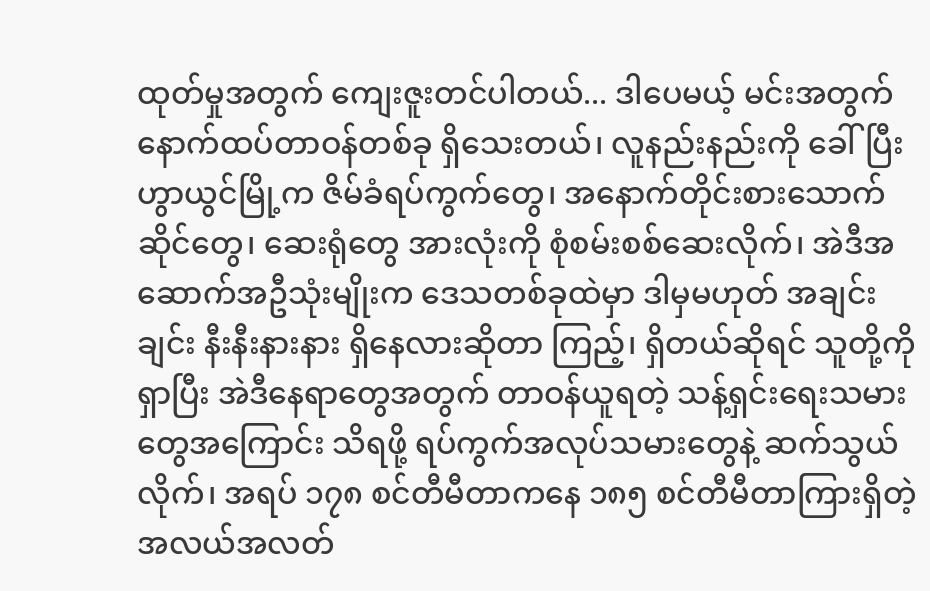ထုတ်မှုအတွက် ကျေးဇူးတင်ပါတယ်... ဒါပေမယ့် မင်းအတွက် နောက်ထပ်တာဝန်တစ်ခု ရှိသေးတယ်၊ လူနည်းနည်းကို ခေါ်ပြီး ဟွာယွင်မြို့က ဇိမ်ခံရပ်ကွက်တွေ၊ အနောက်တိုင်းစားသောက်ဆိုင်တွေ၊ ဆေးရုံတွေ အားလုံးကို စုံစမ်းစစ်ဆေးလိုက်၊ အဲဒီအဆောက်အဦသုံးမျိုးက ဒေသတစ်ခုထဲမှာ ဒါမှမဟုတ် အချင်းချင်း နီးနီးနားနား ရှိနေလားဆိုတာ ကြည့်၊ ရှိတယ်ဆိုရင် သူတို့ကို ရှာပြီး အဲဒီနေရာတွေအတွက် တာဝန်ယူရတဲ့ သန့်ရှင်းရေးသမားတွေအကြောင်း သိရဖို့ ရပ်ကွက်အလုပ်သမားတွေနဲ့ ဆက်သွယ်လိုက်၊ အရပ် ၁၇၈ စင်တီမီတာကနေ ၁၈၅ စင်တီမီတာကြားရှိတဲ့ အလယ်အလတ်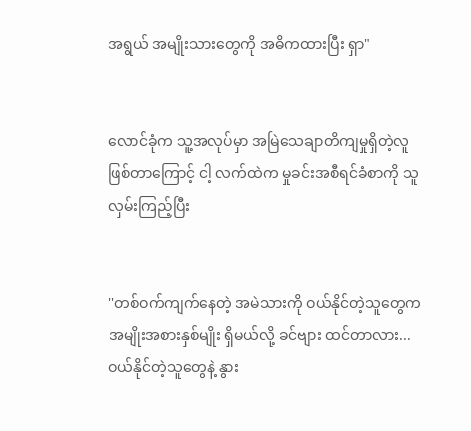အရွယ် အမျိုးသားတွေကို အဓိကထားပြီး ရှာ"


လောင်ခုံက သူ့အလုပ်မှာ အမြဲ‌သေချာတိကျမှုရှိတဲ့လူ ဖြစ်တာကြောင့် ငါ့ လက်ထဲက မှုခင်းအစီရင်ခံစာကို သူ လှမ်းကြည့်ပြီး


''တစ်ဝက်ကျက်‌နေတဲ့ အမဲသားကို ဝယ်နိုင်တဲ့သူတွေက အမျိုးအစားနှစ်မျိုး ရှိမယ်လို့ ခင်ဗျား ထင်တာလား... ဝယ်နိုင်တဲ့သူတွေနဲ့ နွား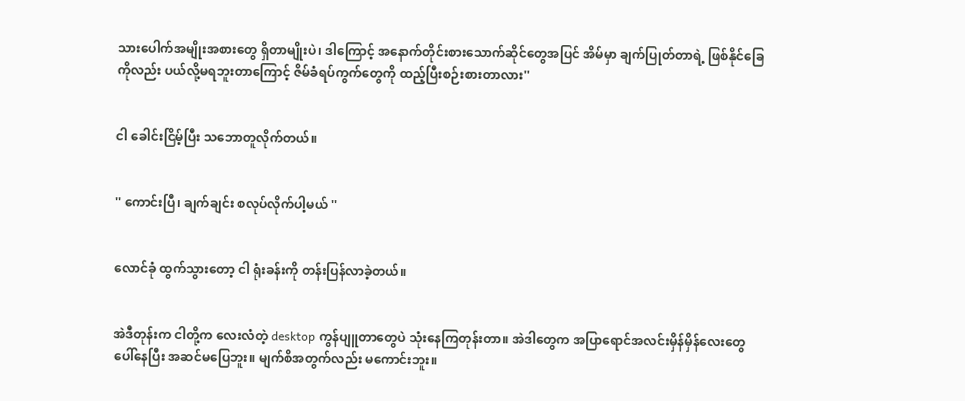သားပေါက်အမျိုးအစားတွေ ရှိတာမျိုးပဲ၊ ဒါကြောင့် အနောက်တိုင်းစားသောက်ဆိုင်တွေအပြင် အိမ်မှာ ချက်ပြုတ်တာရဲ့ ဖြစ်နိုင်ခြေကိုလည်း ပယ်လို့မရဘူးတာကြောင့် ဇိမ်ခံရပ်ကွက်တွေကို ထည့်ပြီးစဉ်းစားတာလား''


ငါ ခေါင်းငြိမ့်ပြီး သဘောတူလိုက်တယ်။


'' ကောင်းပြီ၊ ချက်ချင်း စလုပ်လိုက်ပါ့မယ် ''


လောင်ခုံ ထွက်သွားတော့ ငါ ရုံးခန်းကို တန်းပြန်လာခဲ့တယ်။


အဲဒီတုန်းက ငါတို့က လေးလံတဲ့ desktop ကွန်ပျူတာတွေပဲ သုံးနေကြတုန်းတာ။ အဲဒါတွေက အပြာရောင်အလင်းမှိန်မှိန်လေးတွေ ပေါ်နေပြီး အဆင်မပြေဘူး။ မျက်စိအတွက်လည်း မကောင်းဘူး။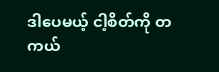ဒါပေမယ့် ငါ့စိတ်ကို တကယ်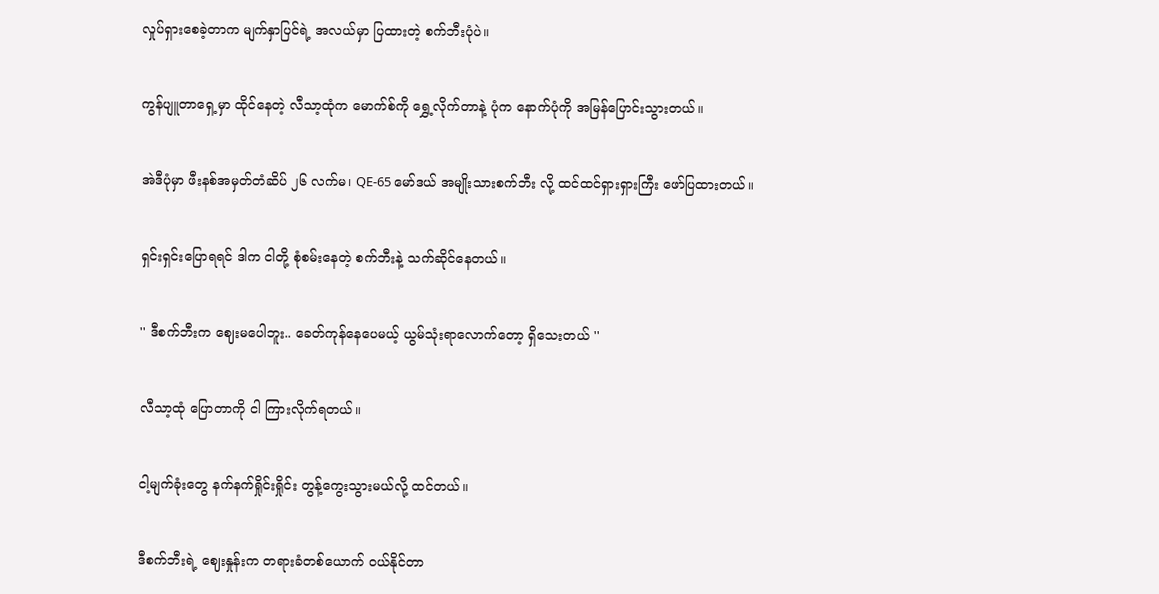လှုပ်ရှားစေခဲ့တာက မျက်နှာပြင်ရဲ့ အလယ်မှာ ပြထားတဲ့ စက်ဘီးပုံပဲ။


ကွန်ပျူတာရှေ့မှာ ထိုင်နေတဲ့ လီသာ့ထုံက မောက်စ်ကို ရွှေ့လိုက်တာနဲ့ ပုံက နောက်ပုံကို အမြန်ပြောင်းသွားတယ်။


အဲဒီပုံမှာ ဖီးနစ်အမှတ်တံဆိပ် ၂၆ လက်မ၊ QE-65 မော်ဒယ် အမျိုးသားစက်ဘီး လို့ ထင်ထင်ရှားရှားကြီး ဖော်ပြထားတယ်။


ရှင်းရှင်းပြောရရင် ဒါက ငါတို့ စုံစမ်းနေတဲ့ စက်ဘီးနဲ့ သက်ဆိုင်နေတယ်။


'' ဒီစက်ဘီးက ဈေးမပေါဘူး.. ခေတ်ကုန်နေပေမယ့် ယွမ်သုံးရာလောက်တော့ ရှိသေးတယ် ''


လီသာ့ထုံ ပြောတာကို ငါ ကြားလိုက်ရတယ်။


ငါ့မျက်ခုံးတွေ နက်နက်ရှိုင်းရှိုင်း တွန့်ကွေးသွားမယ်လို့ ထင်တယ်။


ဒီစက်ဘီးရဲ့ ဈေးနှုန်းက တရားခံတစ်ယောက် ဝယ်နိုင်တာ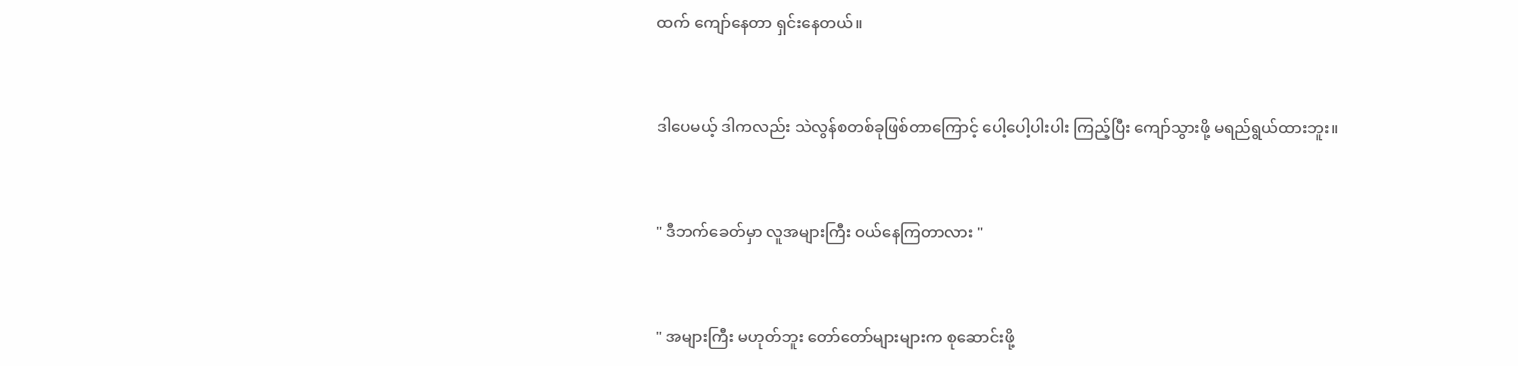ထက် ကျော်နေတာ ရှင်းနေတယ်။


ဒါပေမယ့် ဒါကလည်း သဲလွန်စတစ်ခုဖြစ်တာကြောင့် ပေါ့ပေါ့ပါးပါး ကြည့်ပြီး ကျော်သွားဖို့ မရည်ရွယ်ထားဘူး။


" ဒီဘက်ခေတ်မှာ လူအများကြီး ဝယ်နေကြတာလား "


" အများကြီး မဟုတ်ဘူး တော်တော်များများက စုဆောင်းဖို့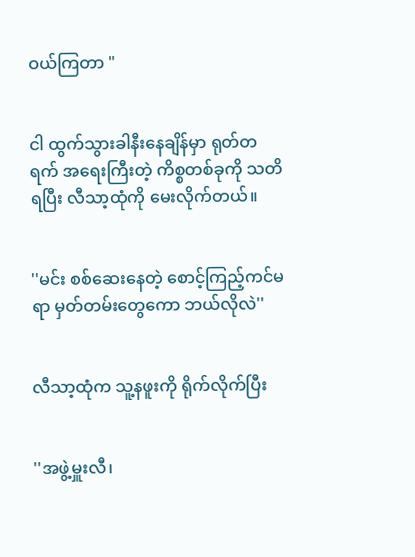ဝယ်ကြတာ "


ငါ ထွက်သွားခါနီးနေချိန်မှာ ရုတ်တရက် အရေးကြီးတဲ့ ကိစ္စတစ်ခုကို သတိရပြီး လီသာ့ထုံကို မေးလိုက်တယ်။


''မင်း စစ်ဆေးနေတဲ့ စောင့်ကြည့်ကင်မရာ မှတ်တမ်းတွေကော ဘယ်လိုလဲ''


လီသာ့ထုံက သူ့နဖူးကို ရိုက်လိုက်ပြီး


''အဖွဲ့မှူးလီ၊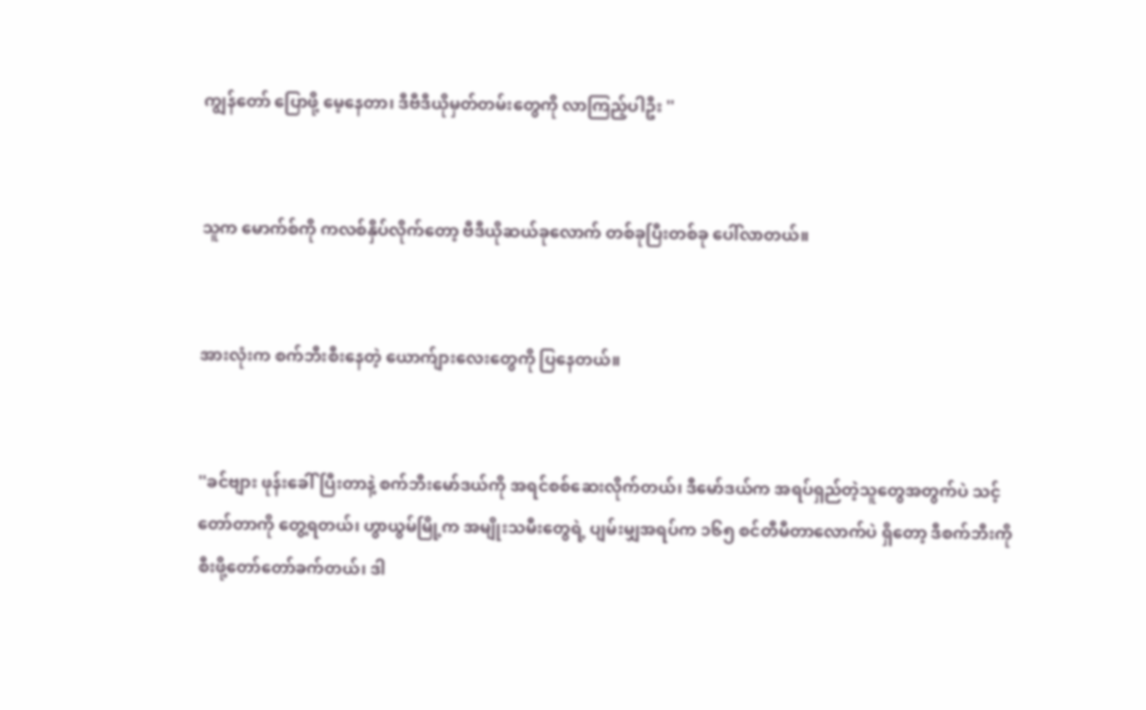ကျွန်တော် ပြောဖို့ မေ့နေတာ၊ ဒီဗီဒီယိုမှတ်တမ်းတွေကို လာကြည့်ပါဦး ''


သူက မောက်စ်ကို ကလစ်နှိပ်လိုက်တော့ ဗီဒီယိုဆယ်ခုလောက် တစ်ခုပြီးတစ်ခု ပေါ်လာတယ်။


အားလုံးက စက်ဘီးစီးနေတဲ့ ယောက်ျားလေးတွေကို ပြနေတယ်။


''ခင်ဗျား ဖုန်းခေါ်ပြီးတာနဲ့ စက်ဘီးမော်ဒယ်ကို အရင်စစ်ဆေးလိုက်တယ်၊ ဒီမော်ဒယ်က အရပ်ရှည်တဲ့သူတွေအတွက်ပဲ သင့်တော်တာကို တွေ့ရတယ်၊ ဟွာယွမ်မြို့က အမျိုးသမီးတွေရဲ့ ပျမ်းမျှအရပ်က ၁၆၅ စင်တီမီတာလောက်ပဲ ရှိတော့ ဒီစက်ဘီးကို စီးဖို့တော်တော်ခက်တယ်၊ ဒါ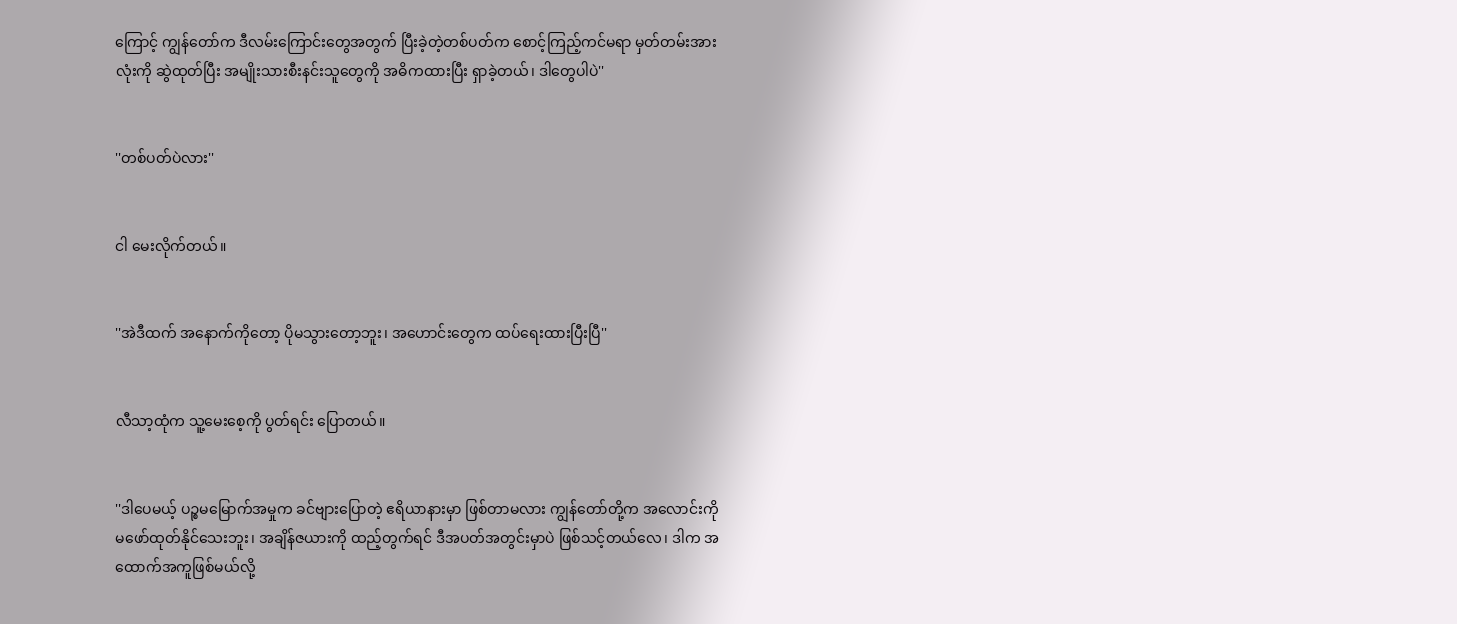ကြောင့် ကျွန်တော်က ဒီလမ်းကြောင်းတွေအတွက် ပြီးခဲ့တဲ့တစ်ပတ်က စောင့်ကြည့်ကင်မရာ မှတ်တမ်းအားလုံးကို ဆွဲထုတ်ပြီး အမျိုးသားစီးနင်းသူတွေကို အဓိကထားပြီး ရှာခဲ့တယ်၊ ဒါတွေပါပဲ''


''တစ်ပတ်ပဲလား''


ငါ မေးလိုက်တယ်။


''အဲဒီထက် အနောက်ကိုတော့ ပိုမသွားတော့ဘူး၊ အဟောင်းတွေက ထပ်ရေးထားပြီးပြီ''


လီသာ့ထုံက သူ့မေးစေ့ကို ပွတ်ရင်း ပြောတယ်။


''ဒါပေမယ့် ပဉ္စမမြောက်အမှုက ခင်ဗျားပြောတဲ့ ဧရိယာနားမှာ ဖြစ်တာမလား ကျွန်တော်တို့က အလောင်းကို မဖော်ထုတ်နိုင်သေးဘူး၊ အချိန်ဇယားကို ထည့်တွက်ရင် ဒီအပတ်အတွင်းမှာပဲ ဖြစ်သင့်တယ်လေ၊ ဒါက အထောက်အကူဖြစ်မယ်လို့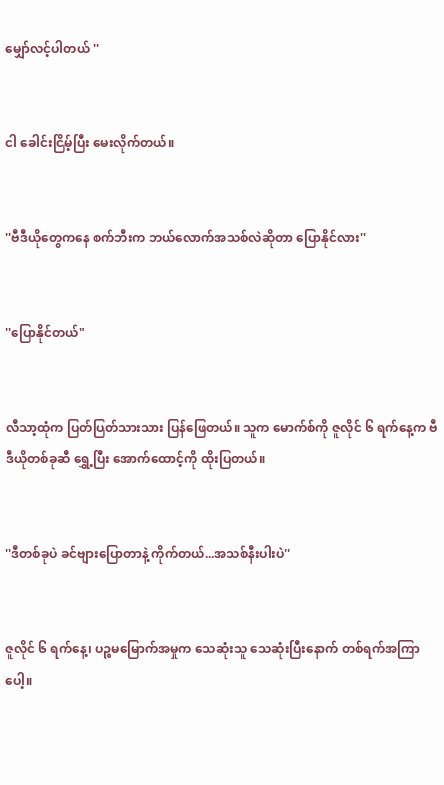မျှော်လင့်ပါတယ် ''


ငါ ခေါင်းငြိမ့်ပြီး မေးလိုက်တယ်။


''ဗီဒီယိုတွေကနေ စက်ဘီးက ဘယ်လောက်အသစ်လဲဆိုတာ ပြောနိုင်လား''


''ပြောနိုင်တယ်"


လီသာ့ထုံက ပြတ်ပြတ်သားသား ပြန်ဖြေတယ်။ သူက မောက်စ်ကို ဇူလိုင် ၆ ရက်နေ့က ဗီဒီယိုတစ်ခုဆီ ရွှေ့ပြီး အောက်ထောင့်ကို ထိုးပြတယ်။


''ဒီတစ်ခုပဲ ခင်ဗျားပြောတာနဲ့ ကိုက်တယ်...အသစ်နီးပါးပဲ''


ဇူလိုင် ၆ ရက်နေ့၊ ပဉ္စမမြောက်အမှုက သေဆုံးသူ သေဆုံးပြီးနောက် တစ်ရက်အကြာပေါ့။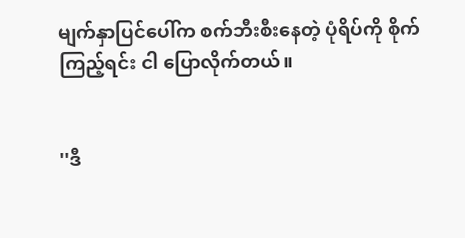မျက်နှာပြင်ပေါ်က စက်ဘီးစီးနေတဲ့ ပုံရိပ်ကို စိုက်ကြည့်ရင်း ငါ ပြောလိုက်တယ်။


''ဒီ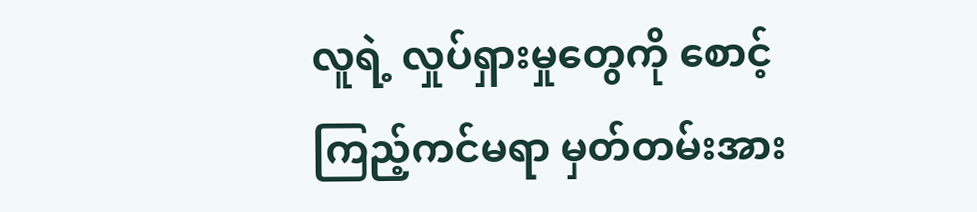လူရဲ့ လှုပ်ရှားမှုတွေကို စောင့်ကြည့်ကင်မရာ မှတ်တမ်းအား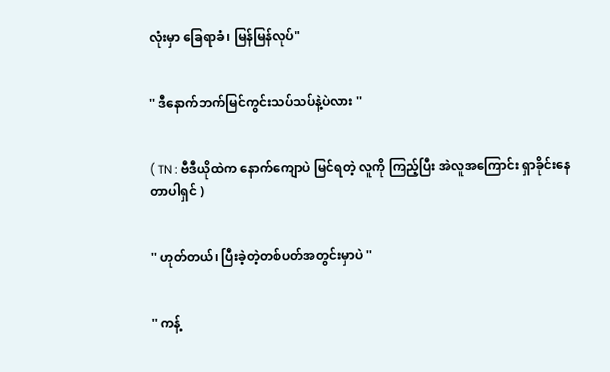လုံးမှာ ခြေရာခံ၊ မြန်မြန်လုပ်"


'' ဒီနောက်ဘက်မြင်ကွင်းသပ်သပ်နဲ့ပဲလား ''


( TN : ဗီဒီယိုထဲက နောက်ကျောပဲ မြင်ရတဲ့ လူကို ကြည့်ပြီး အဲလူအကြောင်း ရှာခိုင်းနေတာပါရှင် )


'' ဟုတ်တယ်၊ ပြီးခဲ့တဲ့တစ်ပတ်အတွင်းမှာပဲ ''


'' ကန့်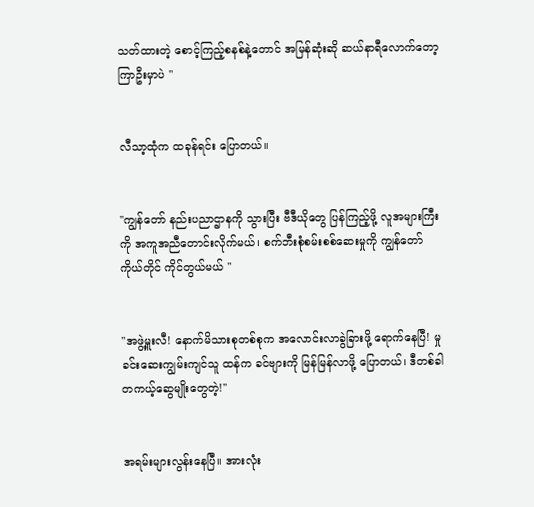သတ်ထားတဲ့ စောင့်ကြည့်စနစ်နဲ့တောင် အမြန်ဆုံးဆို ဆယ်နာရီလောက်တော့ ကြာဦးမှာပဲ "


လီသာ့ထုံက ထခုန်ရင်း ပြောတယ်။


''ကျွန်တော် နည်းပညာဌာနကို သွားပြီး ဗီဒီယိုတွေ ပြန်ကြည့်ဖို့ လူအများကြီးကို အကူအညီတောင်းလိုက်မယ်၊ စက်ဘီးစုံစမ်းစစ်ဆေးမှုကို ကျွန်တော်ကိုယ်တိုင် ကိုင်တွယ်မယ် ''


''အဖွဲ့မှူးလီ! နောက်မိသားစုတစ်စုက အလောင်းလာခွဲခြားဖို့ ရောက်နေပြီ! မှုခင်း‌ဆေးကျွမ်းကျင်သူ ထန်က ခင်ဗျားကို မြန်မြန်လာဖို့ ပြောတယ်၊ ဒီတစ်ခါ တကယ့်ဆွေမျိုးတွေတဲ့!''


အရမ်းများလွန်းနေပြီ။ အားလုံး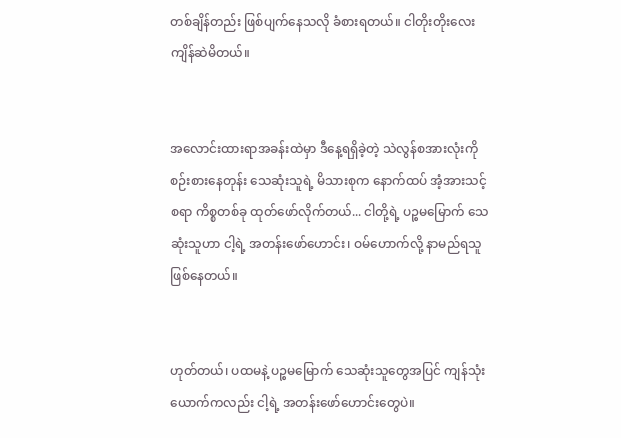တစ်ချိန်တည်း ဖြစ်ပျက်နေသလို ခံစားရတယ်။ ငါတိုးတိုးလေး ကျိန်‌ဆဲမိတယ်။


အလောင်းထားရာအခန်းထဲမှာ ဒီနေ့ရရှိခဲ့တဲ့ သဲလွန်စအားလုံးကို စဉ်းစားနေတုန်း သေဆုံးသူရဲ့ မိသားစုက နောက်ထပ် အံ့အားသင့်စရာ ကိစ္စတစ်ခု ထုတ်ဖော်လိုက်တယ်... ငါတို့ရဲ့ ပဉ္စမမြောက် သေဆုံးသူဟာ ငါ့ရဲ့ အတန်းဖော်ဟောင်း၊ ဝမ်ဟောက်လို့ နာမည်ရသူ ဖြစ်နေတယ်။


ဟုတ်တယ်၊ ပထမ‌နဲ့ ပဉ္စမမြောက် သေဆုံးသူတွေအပြင် ကျန်သုံးယောက်ကလည်း ငါ့ရဲ့ အတန်းဖော်ဟောင်းတွေပဲ။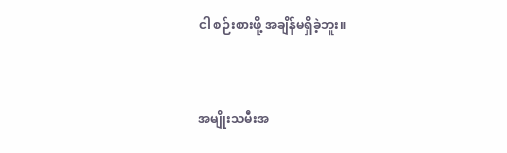ငါ စဉ်းစားဖို့ အချိန်မရှိခဲ့ဘူး။


အမျိုးသမီးအ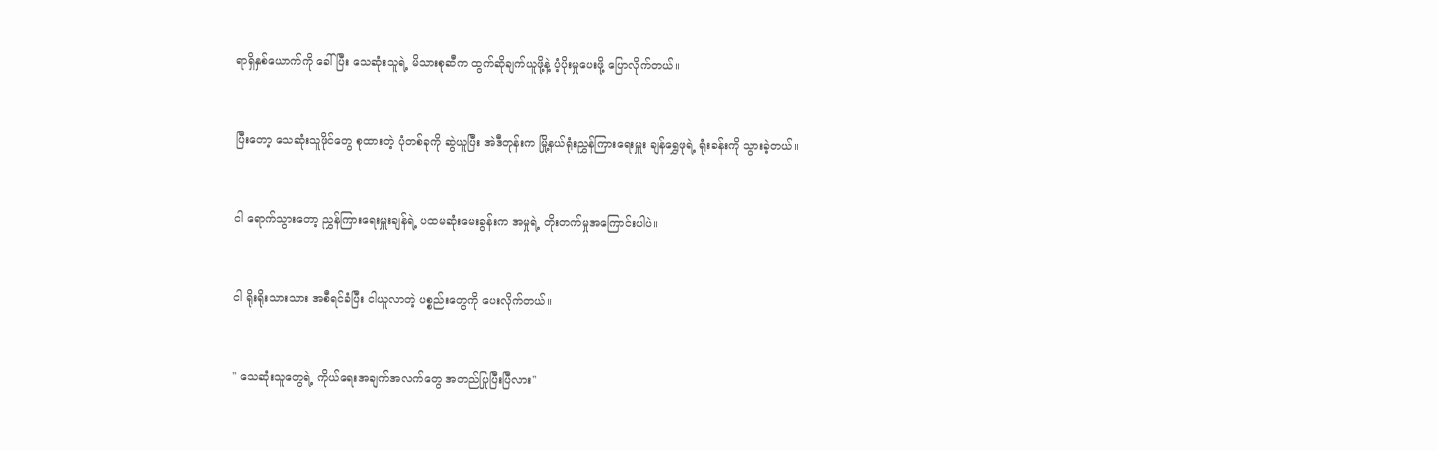ရာရှိနှစ်ယောက်ကို ခေါ်ပြီး သေဆုံးသူရဲ့ မိသားစုဆီက ထွက်ဆိုချက်ယူဖို့နဲ့ ပံ့ပိုးမှုပေးဖို့ ပြောလိုက်တယ်။


ပြီးတော့ သေဆုံးသူဖိုင်တွေ စုထားတဲ့ ပုံတစ်ခုကို ဆွဲယူပြီး အဲဒီတုန်းက မြို့နယ်ရုံးညွှန်ကြားရေးမှူး ချန်ရွှေဖုရဲ့ ရုံးခန်းကို သွားခဲ့တယ်။


ငါ ရောက်သွားတော့ ညွှန်ကြားရေးမှူးချန်ရဲ့ ပထမဆုံးမေးခွန်းက အမှုရဲ့ တိုးတက်မှုအကြောင်းပါပဲ။


ငါ ရိုးရိုးသားသား အစီရင်ခံပြီး ငါယူလာတဲ့ ပစ္စည်းတွေကို ပေးလိုက်တယ်။


'' သေဆုံးသူတွေရဲ့ ကိုယ်ရေးအချက်အလက်တွေ အတည်ပြုပြီးပြီလား''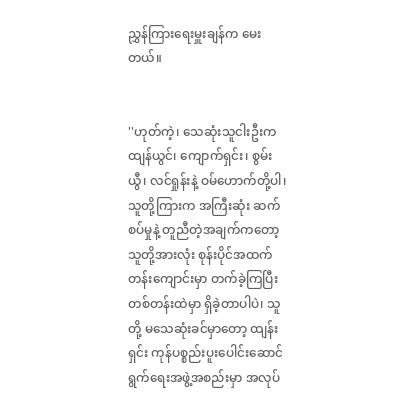ညွှန်ကြားရေးမှူးချန်က မေးတယ်။


''ဟုတ်ကဲ့၊ သေဆုံးသူငါးဦးက ထျန်ယွင်၊ ကျောက်ရှင်း၊ စွမ်းယွီ၊ လင်ရှုန်းနဲ့ ဝမ်ဟောက်တို့ပါ၊ သူတို့ကြားက အကြီးဆုံး ဆက်စပ်မှုနဲ့ တူညီတဲ့အချက်ကတော့ သူတို့အားလုံး စုန်းပိုင်အထက်တန်းကျောင်းမှာ တက်ခဲ့ကြပြီး တစ်တန်းထဲမှာ ရှိခဲ့တာပါပဲ၊ သူတို့ မသေဆုံးခင်မှာတော့ ထျန်းရှင်း ကုန်ပစ္စည်းပူးပေါင်းဆောင်ရွက်ရေးအဖွဲ့အစည်းမှာ အလုပ်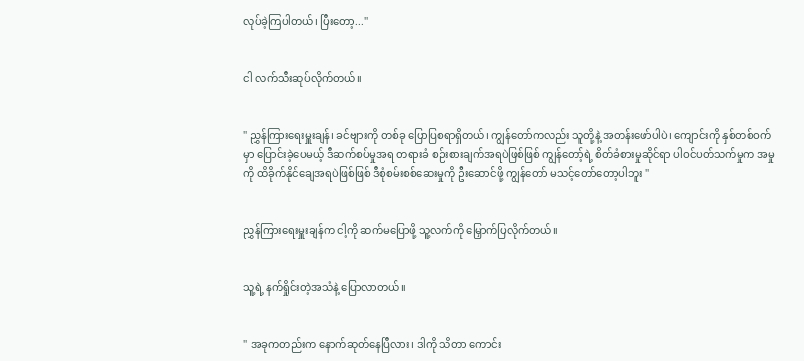လုပ်ခဲ့ကြပါတယ်၊ ပြီးတော့...''


ငါ လက်သီးဆုပ်လိုက်တယ်။


'' ညွှန်ကြားရေးမှူးချန်၊ ခင်ဗျားကို တစ်ခု ပြောပြစရာရှိတယ်၊ ကျွန်တော်ကလည်း သူတို့နဲ့ အတန်းဖော်ပါပဲ၊ ကျောင်းကို နှစ်တစ်ဝက်မှာ ပြောင်းခဲ့ပေမယ့် ဒီဆက်စပ်မှုအရ တရားခံ စဉ်းစားချက်အရပဲဖြစ်ဖြစ် ကျွန်တော့်ရဲ့ စိတ်ခံစားမှုဆိုင်ရာ ပါဝင်ပတ်သက်မှုက အမှုကို ထိခိုက်နိုင်ချေအရပဲဖြစ်ဖြစ် ဒီစုံစမ်းစစ်ဆေးမှုကို ဦးဆောင်ဖို့ ကျွန်တော် မသင့်တော်တော့ပါဘူး ''


ညွှန်ကြားရေးမှူးချန်က ငါ့ကို ဆက်မပြောဖို့ သူ့လက်ကို မြှောက်ပြလိုက်တယ်။


သူ့ရဲ့ နက်ရှိုင်းတဲ့အသံနဲ့ ပြောလာတယ်။


'' အခုကတည်းက နောက်ဆုတ်နေပြီလား၊ ဒါကို သိတာ ကောင်း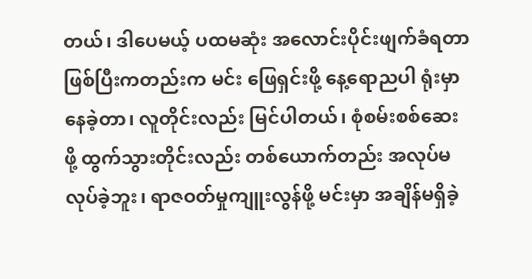တယ်၊ ဒါပေမယ့် ပထမဆုံး အလောင်းပိုင်းဖျက်ခံရတာ ဖြစ်ပြီးကတည်းက မင်း ဖြေရှင်းဖို့ နေ့ရောညပါ ရုံးမှာ နေခဲ့တာ၊ လူတိုင်းလည်း မြင်ပါတယ်၊ စုံစမ်းစစ်ဆေးဖို့ ထွက်သွားတိုင်းလည်း တစ်ယောက်တည်း အလုပ်မလုပ်ခဲ့ဘူး၊ ရာဇဝတ်မှုကျူးလွန်ဖို့ မင်းမှာ အချိန်မရှိခဲ့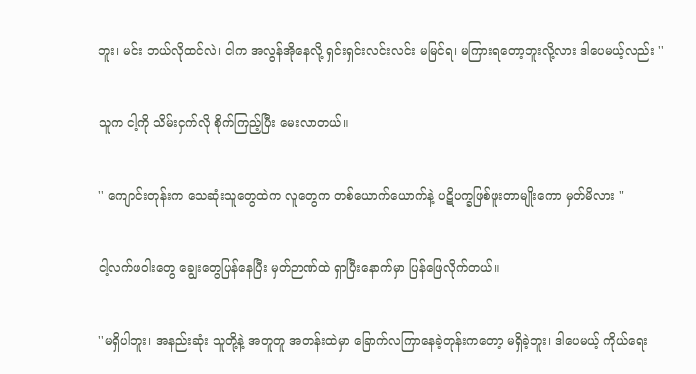ဘူး၊ မင်း ဘယ်လိုထင်လဲ၊ ငါက အလွန်အိုနေလို့ ရှင်းရှင်းလင်းလင်း မမြင်ရ၊ မကြားရတော့ဘူးလို့လား ဒါပေမယ့်လည်း ''


သူက ငါ့ကို သိမ်းငှက်လို စိုက်ကြည့်ပြီး မေးလာတယ်။


'' ကျောင်းတုန်းက သေဆုံးသူတွေထဲက လူတွေက တစ်ယောက်ယောက်နဲ့ ပဋိပက္ခဖြစ်ဖူးတာမျိုးကော မှတ်မိလား "


ငါ့လက်ဖဝါးတွေ ချွေးတွေပြန်နေပြီး မှတ်ဉာဏ်ထဲ ရှာပြီးနောက်မှာ ပြန်ဖြေလိုက်တယ်။


''မရှိပါဘူး၊ အနည်းဆုံး သူတို့နဲ့ အတူတူ အတန်းထဲမှာ ခြောက်လကြာနေခဲ့တုန်းကတော့ မရှိခဲ့ဘူး၊ ဒါပေမယ့် ကိုယ်ရေး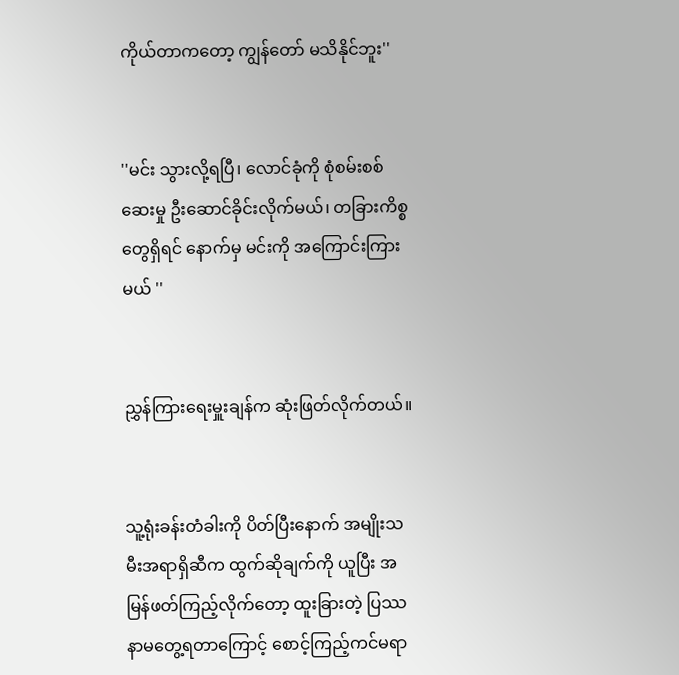ကိုယ်တာကတော့ ကျွန်တော် မသိနိုင်ဘူး''


''မင်း သွားလို့ရပြီ၊ လောင်ခုံကို စုံစမ်းစစ်ဆေးမှု ဦးဆောင်ခိုင်းလိုက်မယ်၊ တခြားကိစ္စတွေရှိရင် နောက်မှ မင်းကို အကြောင်းကြားမယ် ''


ညွှန်ကြားရေးမှူးချန်က ဆုံးဖြတ်လိုက်တယ်။


သူ့ရုံးခန်းတံခါးကို ပိတ်ပြီးနောက် အမျိုးသမီးအရာရှိဆီက ထွက်ဆိုချက်ကို ယူပြီး အမြန်ဖတ်ကြည့်လိုက်တော့ ထူးခြားတဲ့ ပြဿနာမတွေ့ရတာကြောင့် စောင့်ကြည့်ကင်မရာ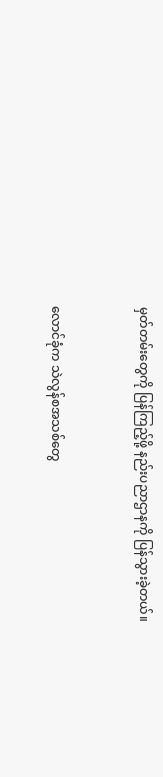မှတ်တမ်းတွေကို ပြန်ကြည့်ဖို့ နည်းပညာဌာနကို ပြန်သွားခဲ့တယ်။


လောင်ခုံက သဲလွန်စအသစ်တွေ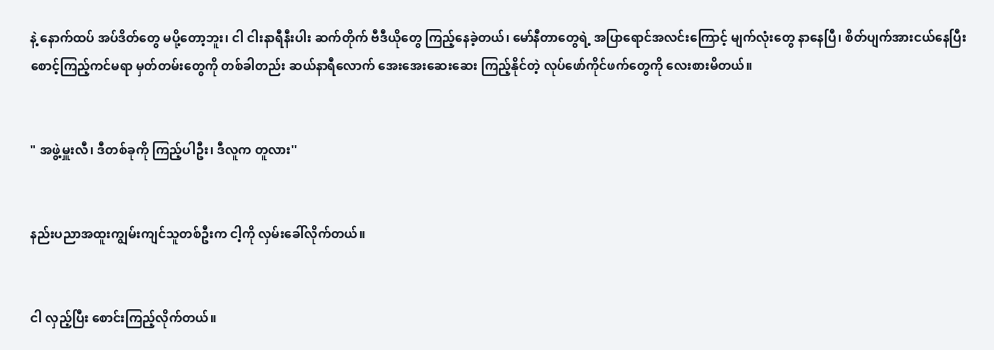နဲ့ နောက်ထပ် အပ်ဒိတ်တွေ မပို့တော့ဘူး၊ ငါ ငါးနာရီနီးပါး ဆက်တိုက် ဗီဒီယိုတွေ ကြည့်နေခဲ့တယ်၊ မော်နီတာတွေရဲ့ အပြာရောင်အလင်းကြောင့် မျက်လုံးတွေ နာနေပြီ၊ စိတ်ပျက်အားငယ်နေပြီး စောင့်ကြည့်ကင်မရာ မှတ်တမ်းတွေကို တစ်ခါတည်း ဆယ်နာရီလောက် အေးအေးဆေးဆေး ကြည့်နိုင်တဲ့ လုပ်ဖော်ကိုင်ဖက်တွေကို လေးစားမိတယ်။


" အဖွဲ့မှူးလီ၊ ဒီတစ်ခုကို ကြည့်ပါဦး၊ ဒီလူက တူလား''


နည်းပညာအထူးကျွမ်းကျင်သူတစ်ဦးက ငါ့ကို လှမ်းခေါ်လိုက်တယ်။


ငါ လှည့်ပြီး စောင်းကြည့်လိုက်တယ်။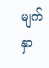မျက်နှာ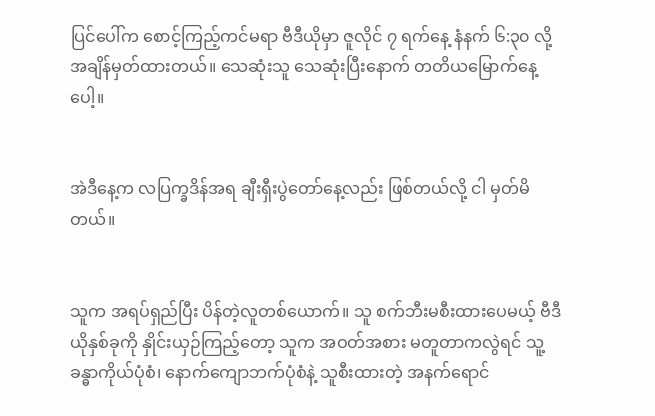ပြင်ပေါ်က စောင့်ကြည့်ကင်မရာ ဗီဒီယိုမှာ ဇူလိုင် ၇ ရက်နေ့ နံနက် ၆:၃၀ လို့ အချိန်မှတ်ထားတယ်။ သေဆုံးသူ သေဆုံးပြီးနောက် တတိယမြောက်နေ့ပေါ့။


အဲဒီနေ့က လပြက္ခဒိန်အရ ချီးရှီးပွဲတော်နေ့လည်း ဖြစ်တယ်လို့ ငါ မှတ်မိတယ်။


သူက အရပ်ရှည်ပြီး ပိန်တဲ့လူတစ်ယောက်။ သူ စက်ဘီးမစီးထားပေမယ့် ဗီဒီယိုနှစ်ခုကို နှိုင်းယှဉ်ကြည့်တော့ သူက အဝတ်အစား မတူတာကလွဲရင် သူ့ခန္ဓာကိုယ်ပုံစံ၊ နောက်ကျောဘက်ပုံစံနဲ့ သူစီးထားတဲ့ အနက်ရောင်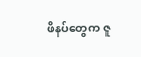ဖိနပ်တွေက ဇူ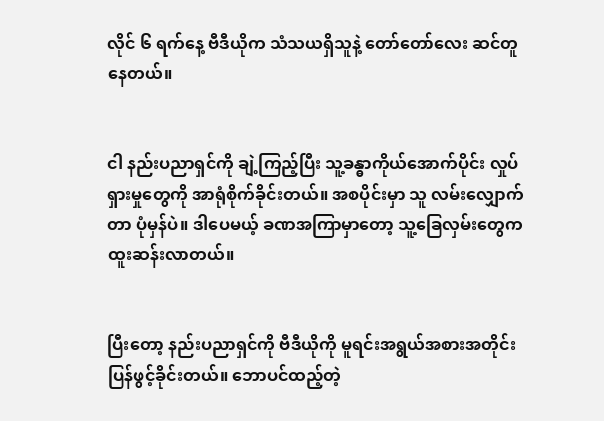လိုင် ၆ ရက်နေ့ ဗီဒီယိုက သံသယရှိသူနဲ့ တော်တော်လေး ဆင်တူနေတယ်။


ငါ နည်းပညာရှင်ကို ချဲ့ကြည့်ပြီး သူ့ခန္ဓာကိုယ်အောက်ပိုင်း လှုပ်ရှားမှုတွေကို အာရုံစိုက်ခိုင်းတယ်။ အစပိုင်းမှာ သူ လမ်းလျှောက်တာ ပုံမှန်ပဲ။ ဒါပေမယ့် ခဏအကြာမှာတော့ သူ့ခြေလှမ်းတွေက ထူးဆန်းလာတယ်။


ပြီးတော့ နည်းပညာရှင်ကို ဗီဒီယိုကို မူရင်းအရွယ်အစားအတိုင်း ပြန်ဖွင့်ခိုင်းတယ်။ ဘောပင်ထည့်တဲ့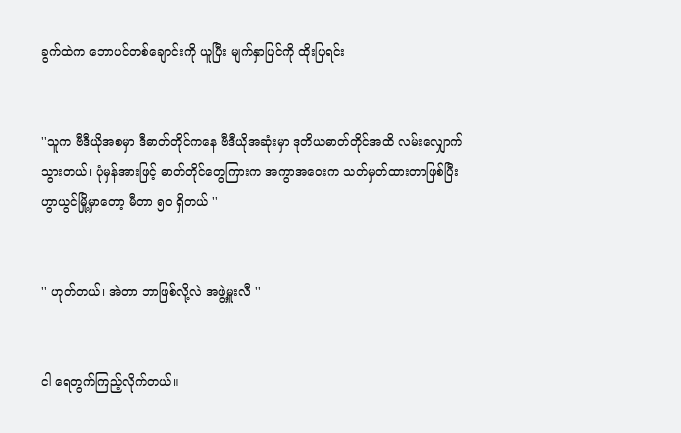ခွက်ထဲက ဘောပင်တစ်ချောင်းကို ယူပြီး မျက်နှာပြင်ကို ထိုးပြရင်း


''သူက ဗီဒီယိုအစမှာ ဒီဓာတ်တိုင်ကနေ ဗီဒီယိုအဆုံးမှာ ဒုတိယဓာတ်တိုင်အထိ လမ်းလျှောက်သွားတယ်၊ ပုံမှန်အားဖြင့် ဓာတ်တိုင်တွေကြားက အကွာအဝေးက သတ်မှတ်ထားတာဖြစ်ပြီး ဟွာယွင်မြို့မှာတော့ မီတာ ၅၀ ရှိတယ် ''


'' ဟုတ်တယ်၊ အဲတာ ဘာဖြစ်လို့လဲ အဖွဲ့မှူးလီ ''


ငါ ရေတွက်ကြည့်လိုက်တယ်။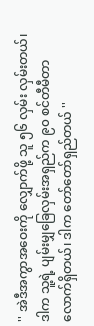'' အဲဒီအကွာအဝေးကို လျှောက်ဖို့ သူ ၅၆ လှမ်း လှမ်းတယ်၊ ဒါက သူ့ရဲ့ ပျမ်းမျှခြေလှမ်းအရှည်က ၉၀ စင်တီမီတာလောက်ရှိတယ်၊ ဒါက တော်တော်ရှည်တယ် ''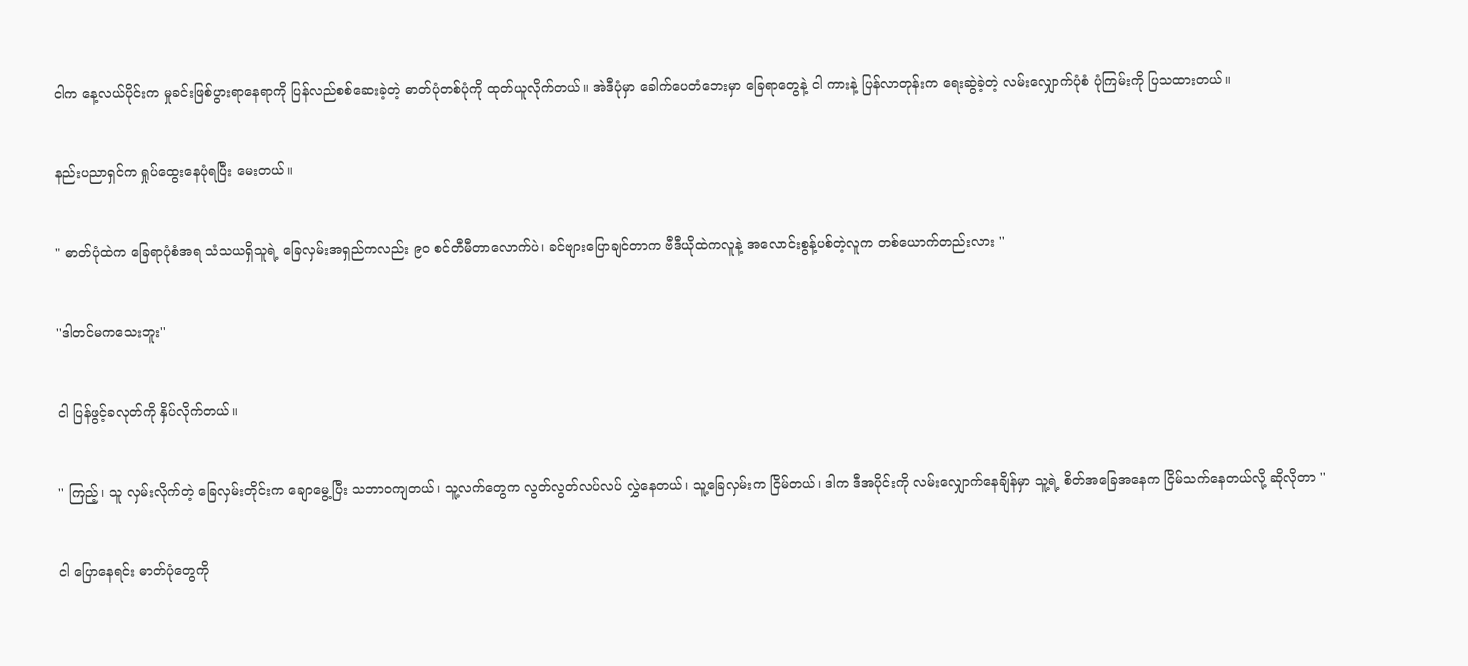ငါက နေ့လယ်ပိုင်းက မှုခင်းဖြစ်ပွားရာနေရာကို ပြန်လည်စစ်ဆေးခဲ့တဲ့ ဓာတ်ပုံတစ်ပုံကို ထုတ်ယူလိုက်တယ်။ အဲဒီပုံမှာ ခေါက်ပေတံဘေးမှာ ခြေရာတွေနဲ့ ငါ ကားနဲ့ ပြန်လာတုန်းက ရေးဆွဲခဲ့တဲ့ လမ်းလျှောက်ပုံစံ ပုံကြမ်းကို ပြသထားတယ်။


နည်းပညာရှင်က ရှုပ်ထွေးနေပုံရပြီး မေးတယ်။


" ဓာတ်ပုံထဲက ခြေရာပုံစံအရ သံသယရှိသူရဲ့ ခြေလှမ်းအရှည်ကလည်း ၉၀ စင်တီမီတာလောက်ပဲ၊ ခင်ဗျားပြောချင်တာက ဗီဒီယိုထဲကလူနဲ့ အလောင်းစွန့်ပစ်တဲ့လူက တစ်ယောက်တည်းလား ''


''ဒါတင်မကသေးဘူး''


ငါ ပြန်ဖွင့်ခလုတ်ကို နှိပ်လိုက်တယ်။


'' ကြည့်၊ သူ လှမ်းလိုက်တဲ့ ခြေလှမ်းတိုင်းက ချောမွေ့ပြီး သဘာဝကျတယ်၊ သူ့လက်တွေက လွတ်လွတ်လပ်လပ် လွှဲနေတယ်၊ သူ့ခြေလှမ်းက ငြိမ်တယ်၊ ဒါက ဒီအပိုင်းကို လမ်းလျှောက်နေချိန်မှာ သူ့ရဲ့ စိတ်အခြေအနေက ငြိမ်သက်နေတယ်လို့ ဆိုလိုတာ ''


ငါ ပြောနေရင်း ဓာတ်ပုံတွေကို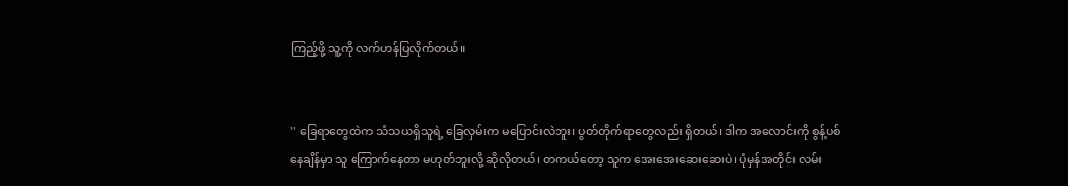ကြည့်ဖို့ သူ့ကို လက်ဟန်ပြလိုက်တယ်။


'' ခြေရာတွေထဲက သံသယရှိသူရဲ့ ခြေလှမ်းက မပြောင်းလဲဘူး၊ ပွတ်တိုက်ရာတွေလည်း ရှိတယ်၊ ဒါက အလောင်းကို စွန့်ပစ်နေချိန်မှာ သူ ကြောက်နေတာ မဟုတ်ဘူးလို့ ဆိုလိုတယ်၊ တကယ်တော့ သူက အေးအေးဆေးဆေးပဲ၊ ပုံမှန်အတိုင်း လမ်း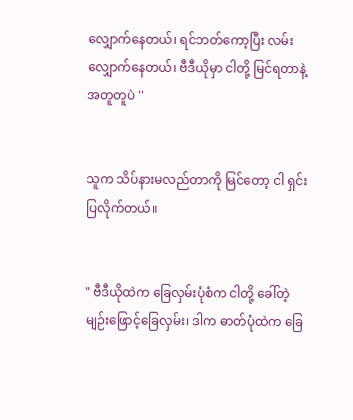လျှောက်နေတယ်၊ ရင်ဘတ်ကော့ပြီး လမ်းလျှောက်နေတယ်၊ ဗီဒီယိုမှာ ငါတို့ မြင်ရတာနဲ့ အတူတူပဲ ''


သူက သိပ်နားမလည်တာကို မြင်တော့ ငါ ရှင်းပြလိုက်တယ်။


" ဗီဒီယိုထဲက ခြေလှမ်းပုံစံက ငါတို့ ခေါ်တဲ့ မျဉ်းဖြောင့်ခြေလှမ်း၊ ဒါက ဓာတ်ပုံထဲက ခြေ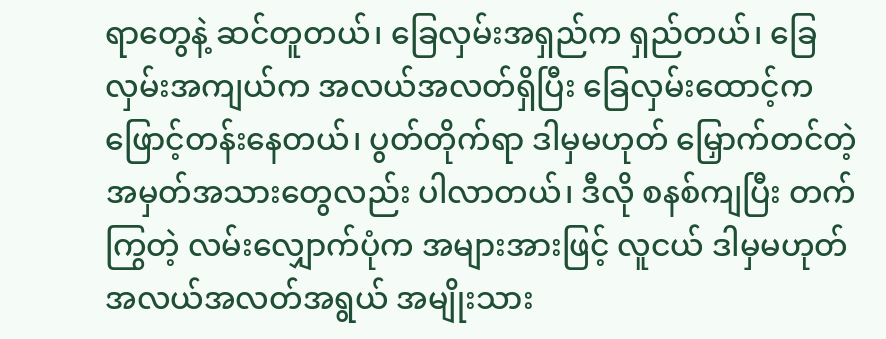ရာတွေနဲ့ ဆင်တူတယ်၊ ခြေလှမ်းအရှည်က ရှည်တယ်၊ ခြေလှမ်းအကျယ်က အလယ်အလတ်ရှိပြီး ခြေလှမ်းထောင့်က ဖြောင့်တန်းနေတယ်၊ ပွတ်တိုက်ရာ ဒါမှမဟုတ် မြှောက်တင်တဲ့ အမှတ်အသားတွေလည်း ပါလာတယ်၊ ဒီလို စနစ်ကျပြီး တက်ကြွတဲ့ လမ်းလျှောက်ပုံက အများအားဖြင့် လူငယ် ဒါမှမဟုတ် အလယ်အလတ်အရွယ် အမျိုးသား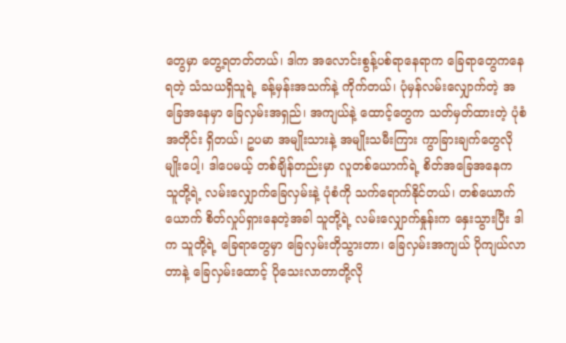တွေမှာ တွေ့ရတတ်တယ်၊ ဒါက အလောင်းစွန့်ပစ်ရာနေရာက ခြေရာတွေကနေ ရတဲ့ သံသယရှိသူရဲ့ ခန့်မှန်းအသက်နဲ့ ကိုက်တယ်၊ ပုံမှန်လမ်းလျှောက်တဲ့ အခြေအနေမှာ ခြေလှမ်းအရှည်၊ အကျယ်နဲ့ ထောင့်တွေက သတ်မှတ်ထားတဲ့ ပုံစံအတိုင်း ရှိတယ်၊ ဥပမာ အမျိုးသားနဲ့ အမျိုးသမီးကြား ကွာခြားချက်တွေလိုမျိုးပေါ့၊ ဒါပေမယ့် တစ်ချိန်တည်းမှာ လူတစ်ယောက်ရဲ့ စိတ်အခြေအနေက သူတို့ရဲ့ လမ်းလျှောက်ခြေလှမ်းနဲ့ ပုံစံကို သက်ရောက်နိုင်တယ်၊ တစ်ယောက်ယောက် စိတ်လှုပ်ရှားနေတဲ့အခါ သူတို့ရဲ့ လမ်းလျှောက်နှုန်းက နှေးသွားပြီး ဒါက သူတို့ရဲ့ ခြေရာတွေမှာ ခြေလှမ်းတိုသွားတာ၊ ခြေလှမ်းအကျယ် ပိုကျယ်လာတာနဲ့ ခြေလှမ်းထောင့် ပိုသေးလာတာတို့လို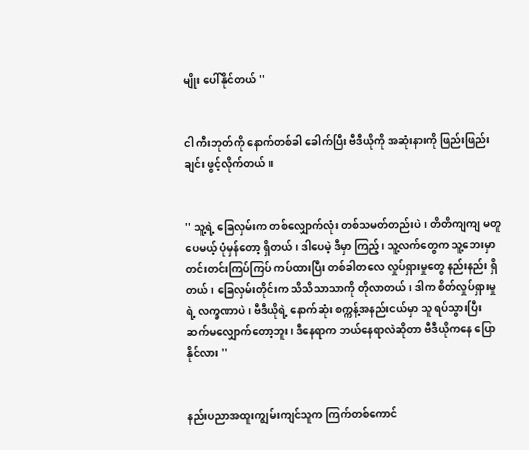မျိုး ပေါ်နိုင်တယ် ''


ငါ ကီးဘုတ်ကို နောက်တစ်ခါ ခေါက်ပြီး ဗီဒီယိုကို အဆုံးနားကို ဖြည်းဖြည်းချင်း ဖွင့်လိုက်တယ်။


'' သူ့ရဲ့ ခြေလှမ်းက တစ်လျှောက်လုံး တစ်သမတ်တည်းပဲ၊ တိတိကျကျ မတူပေမယ့် ပုံမှန်တော့ ရှိတယ်၊ ဒါပေမဲ့ ဒီမှာ ကြည့်၊ သူ့လက်တွေက သူ့ဘေးမှာ တင်းတင်းကြပ်ကြပ် ကပ်ထားပြီး တစ်ခါတလေ လှုပ်ရှားမှုတွေ နည်းနည်း ရှိတယ်၊ ခြေလှမ်းတိုင်းက သိသိသာသာကို တိုလာတယ်၊ ဒါက စိတ်လှုပ်ရှားမှုရဲ့ လက္ခဏာပဲ၊ ဗီဒီယိုရဲ့ နောက်ဆုံး စက္ကန့်အနည်းငယ်မှာ သူ ရပ်သွားပြီး ဆက်မလျှောက်တော့ဘူး၊ ဒီနေရာက ဘယ်နေရာလဲဆိုတာ ဗီဒီယိုကနေ ပြောနိုင်လား ''


နည်းပညာအထူးကျွမ်းကျင်သူက ကြက်တစ်ကောင်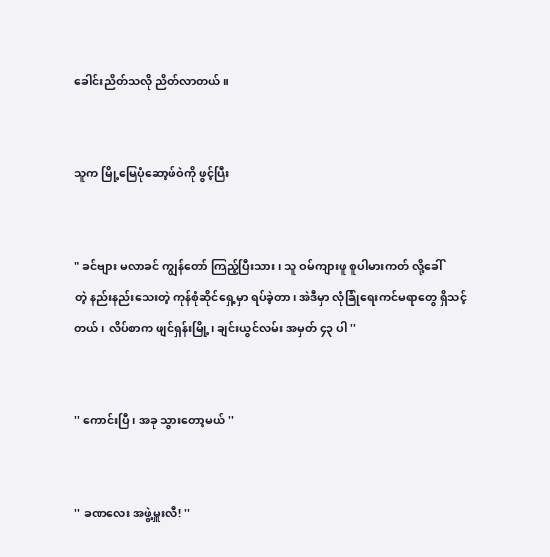ခေါင်းညိတ်သလို ညိတ်လာတယ်။


သူက မြို့မြေပုံဆော့ဖ်ဝဲကို ဖွင့်ပြီး


" ခင်ဗျား မလာခင် ကျွန်တော် ကြည့်ပြီးသား၊ သူ ဝမ်ကျားဖူ စူပါမားကတ် လို့ခေါ်တဲ့ ‌နည်းနည်းသေးတဲ့ ကုန်စုံဆိုင်ရှေ့မှာ ရပ်ခဲ့တာ၊ အဲဒီမှာ လုံခြုံရေးကင်မရာတွေ ရှိသင့်တယ်၊ လိပ်စာက ဖျင်ရှန်းမြို့၊ ချင်းယွင်လမ်း အမှတ် ၄၃ ပါ ''


'' ကောင်းပြီ၊ အခု သွားတော့မယ် ''


'' ခဏလေး အဖွဲ့မှူးလီ! ''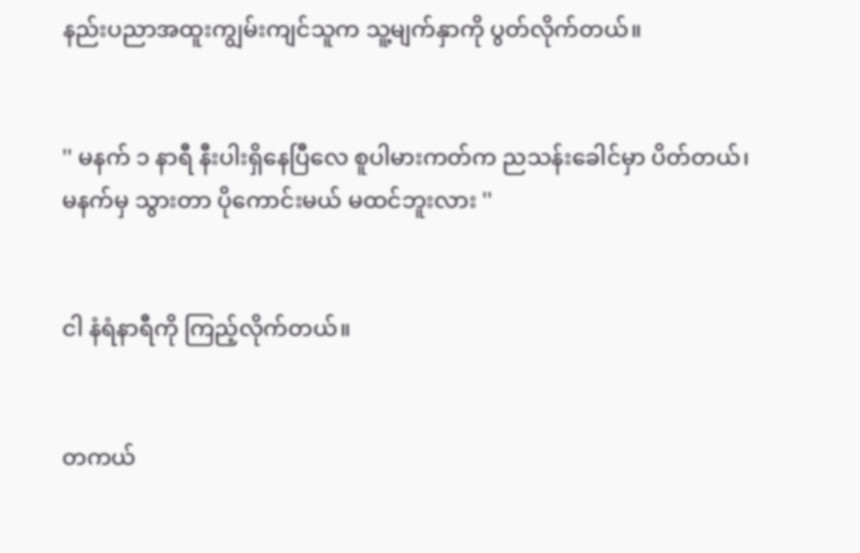နည်းပညာအထူးကျွမ်းကျင်သူက သူ့မျက်နှာကို ပွတ်လိုက်တယ်။


'' မနက် ၁ နာရီ နီးပါးရှိနေပြီလေ စူပါမားကတ်က ညသန်းခေါင်မှာ ပိတ်တယ်၊ မနက်မှ သွားတာ ပိုကောင်းမယ် မထင်ဘူးလား ''


ငါ နံရံနာရီကို ကြည့်လိုက်တယ်။


တကယ်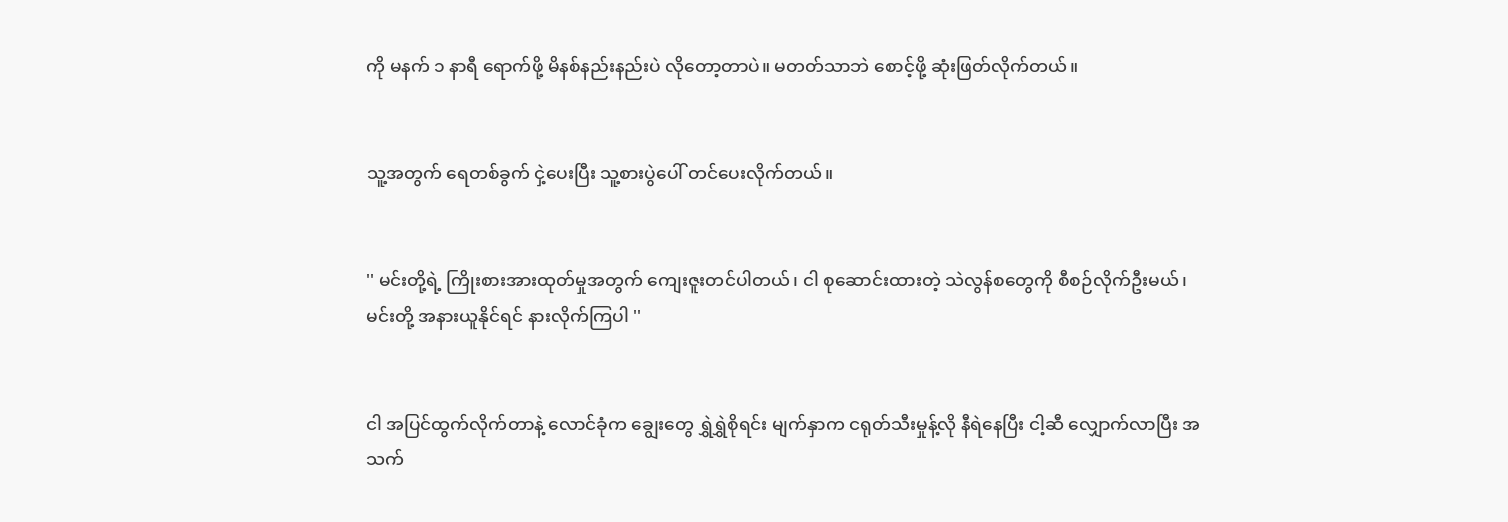ကို မနက် ၁ နာရီ ရောက်ဖို့ မိနစ်နည်းနည်းပဲ လိုတော့တာပဲ။ မတတ်သာဘဲ စောင့်ဖို့ ဆုံးဖြတ်လိုက်တယ်။


သူ့အတွက် ရေတစ်ခွက် ငှဲ့ပေးပြီး သူ့စားပွဲပေါ် တင်ပေးလိုက်တယ်။


'' မင်းတို့ရဲ့ ကြိုးစားအားထုတ်မှုအတွက် ကျေးဇူးတင်ပါတယ်၊ ငါ စုဆောင်းထားတဲ့ သဲလွန်စတွေကို စီစဉ်လိုက်ဦးမယ်၊ မင်းတို့ အနားယူနိုင်ရင် နားလိုက်ကြပါ ''


ငါ အပြင်ထွက်လိုက်တာနဲ့ လောင်ခုံက ချွေးတွေ ရွှဲရွှဲစိုရင်း မျက်နှာက ငရုတ်သီးမှုန့်လို နီရဲ‌နေပြီး ငါ့ဆီ လျှောက်လာပြီး အသက်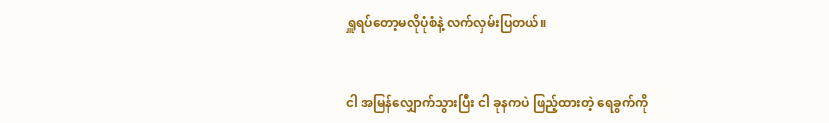ရှူရပ်တော့မလိုပုံစံနဲ့ လက်လှမ်းပြတယ်။


ငါ အမြန်လျှောက်သွားပြီး ငါ ခုနကပဲ ဖြည့်ထားတဲ့ ရေခွက်ကို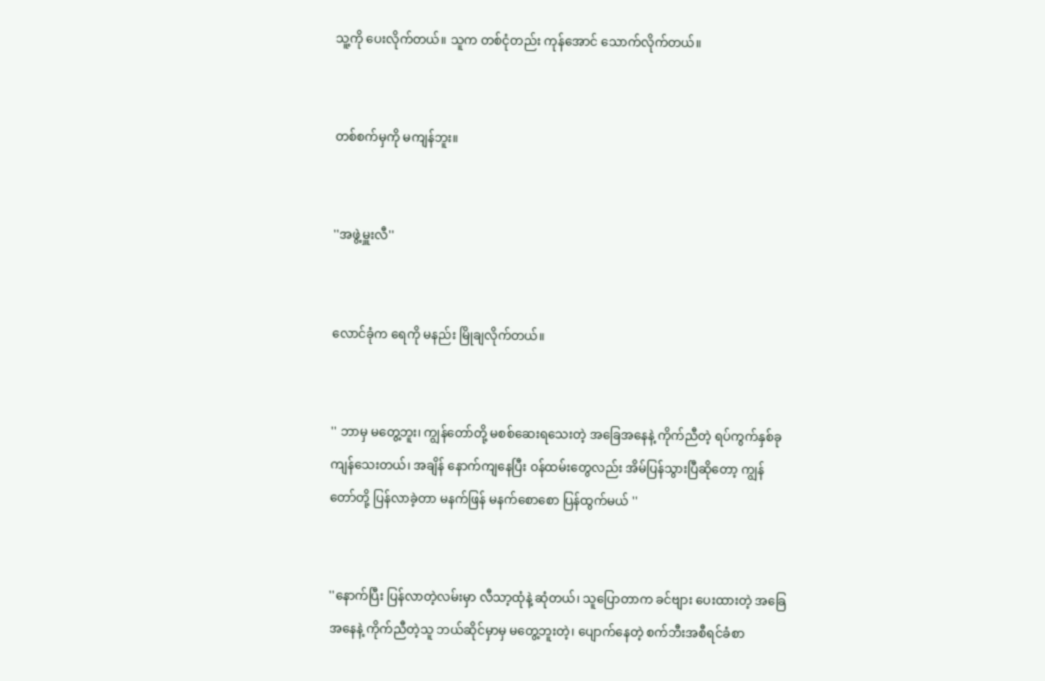သူ့ကို ပေးလိုက်တယ်။ သူက တစ်ငုံတည်း ကုန်အောင် သောက်လိုက်တယ်။


တစ်စက်မှကို မကျန်ဘူး။


''အဖွဲ့မှူးလီ''


လောင်ခုံက ရေကို မနည်း မြိုချလိုက်တယ်။


'' ဘာမှ မတွေ့ဘူး၊ ကျွန်တော်တို့ မစစ်ဆေးရသေးတဲ့ အခြေအနေနဲ့ ကိုက်ညီတဲ့ ရပ်ကွက်နှစ်ခု ကျန်သေးတယ်၊ အချိန် နောက်ကျနေပြီး ဝန်ထမ်းတွေလည်း အိမ်ပြန်သွားပြီဆိုတော့ ကျွန်တော်တို့ ပြန်လာခဲ့တာ မနက်ဖြန် မနက်စောစော ပြန်ထွက်မယ် ''


''နောက်ပြီး ပြန်လာတဲ့လမ်းမှာ လီသာ့ထုံနဲ့ ဆုံတယ်၊ သူပြောတာက ခင်ဗျား ပေးထားတဲ့ အခြေအနေနဲ့ ကိုက်ညီတဲ့သူ ဘယ်ဆိုင်မှာမှ မတွေ့ဘူးတဲ့၊ ပျောက်နေတဲ့ စက်ဘီးအစီရင်ခံစာ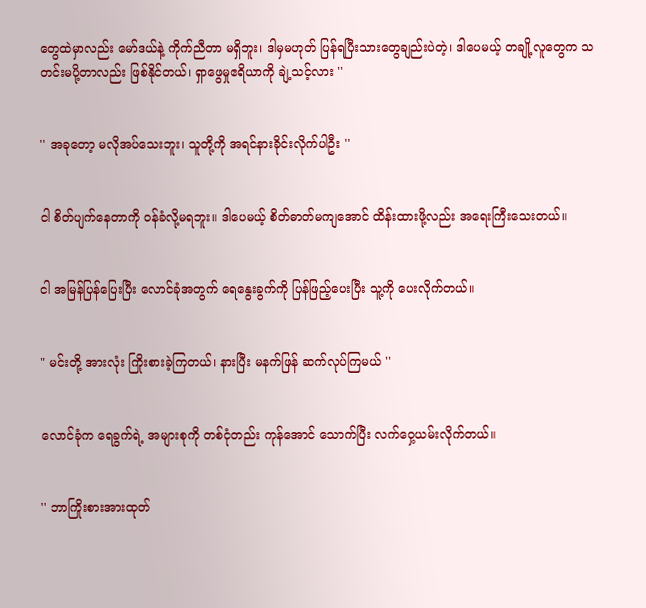တွေထဲမှာလည်း မော်ဒယ်နဲ့ ကိုက်ညီတာ မရှိဘူး၊ ဒါမှမဟုတ် ပြန်ရပြီးသားတွေချည်းပဲတဲ့၊ ဒါပေမယ့် တချို့လူတွေက သတင်းမပို့တာလည်း ဖြစ်နိုင်တယ်၊ ရှာဖွေမှုဧရိယာကို ချဲ့သင့်လား ''


'' အခုတော့ မလိုအပ်သေးဘူး၊ သူတို့ကို အရင်နားခိုင်းလိုက်ပါဦး ''


ငါ စိတ်ပျက်‌နေတာကို ဝန်ခံလို့မရဘူး။ ဒါပေမယ့် စိတ်ဓာတ်မကျအောင် ထိန်းထားဖို့လည်း အရေးကြီးသေးတယ်။


ငါ အမြန်ပြန်ပြေးပြီး လောင်ခုံအတွက် ရေနွေးခွက်ကို ပြန်ဖြည့်ပေးပြီး သူ့ကို ပေးလိုက်တယ်။


" မင်းတို့ အားလုံး ကြိုးစားခဲ့ကြတယ်၊ နားပြီး မနက်ဖြန် ဆက်လုပ်ကြမယ် ''


လောင်ခုံက ရေခွက်ရဲ့ အများစုကို တစ်ငုံတည်း ကုန်အောင် သောက်ပြီး လက်ဝှေ့ယမ်းလိုက်တယ်။


'' ဘာကြိုးစားအားထုတ်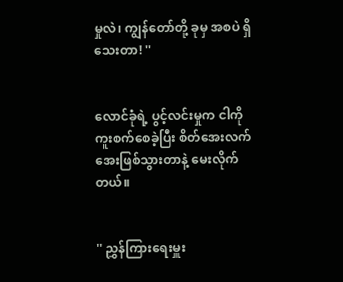မှုလဲ၊ ကျွန်တော်တို့ ခုမှ အစပဲ ရှိသေးတာ! ''


လောင်ခုံရဲ့ ပွင့်လင်းမှုက ငါကို ကူးစက်စေခဲ့ပြီး စိတ်အေးလက်အေးဖြစ်သွားတာနဲ့ မေးလိုက်တယ်။


'' ညွှန်ကြားရေးမှူး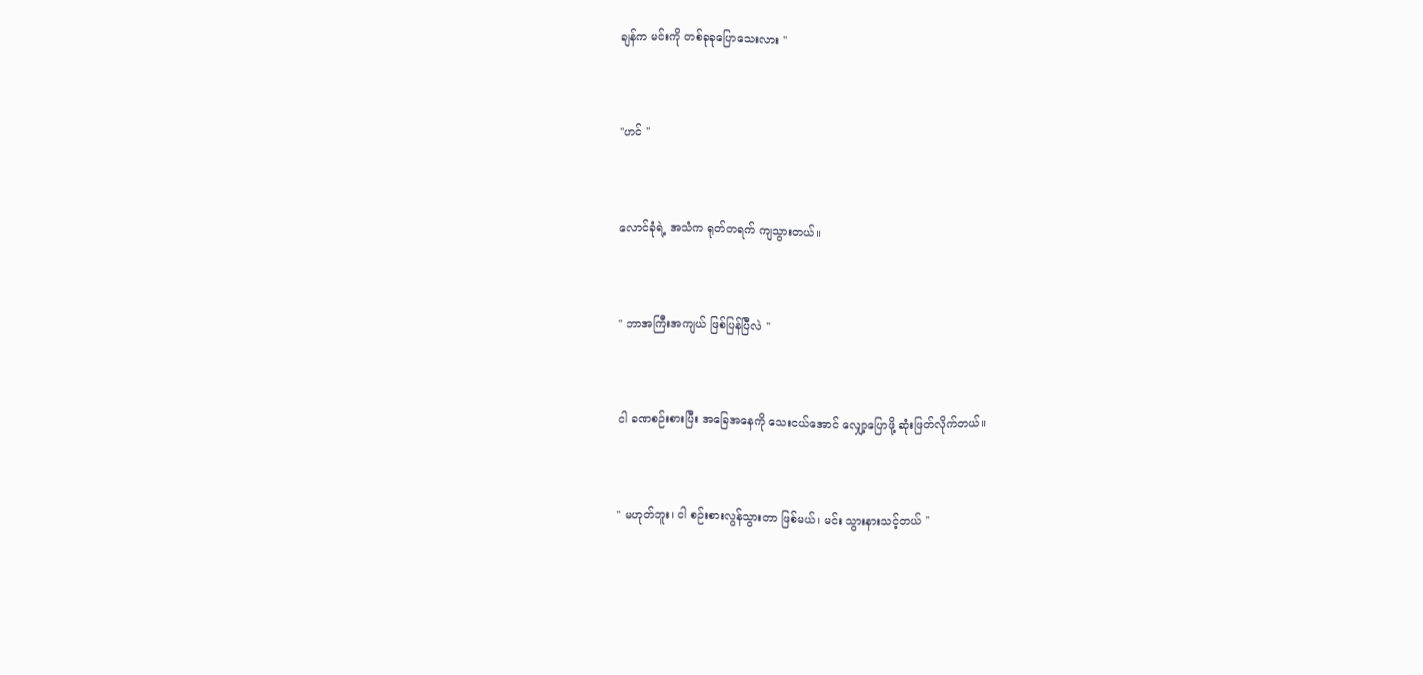ချန်က မင်းကို တစ်ခုခုပြောသေးလား ''


''ဟင် ''


လောင်ခုံရဲ့ အသံက ရုတ်တရက် ကျသွားတယ်။


'' ဘာအကြီးအကျယ် ဖြစ်ပြန်ပြီလဲ ''


ငါ ခဏစဉ်းစားပြီး အခြေအနေကို သေးငယ်အောင် လျှော့ပြောဖို့ ဆုံးဖြတ်လိုက်တယ်။


'' မဟုတ်ဘူး၊ ငါ စဉ်းစားလွန်သွားတာ ဖြစ်မယ်၊ မင်း သွားနားသင့်တယ် ''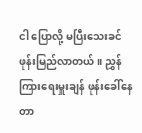ငါ ပြောလို့ မပြီးသေးခင် ဖုန်းမြည်လာတယ်။ ညွှန်ကြားရေးမှူးချန် ဖုန်းခေါ်နေတာ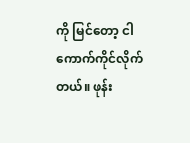ကို မြင်တော့ ငါ ကောက်ကိုင်လိုက်တယ်။ ဖုန်း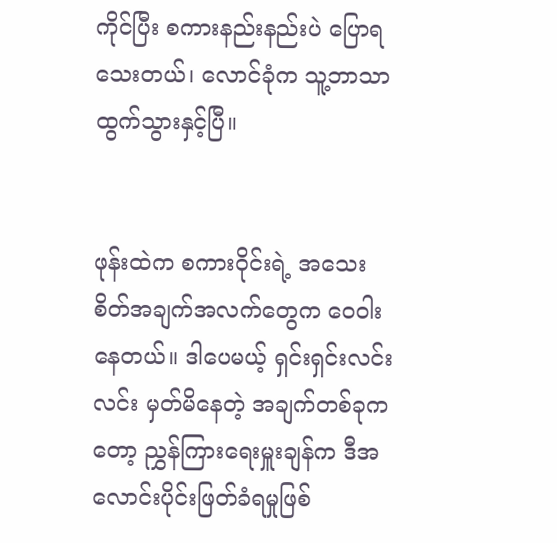ကိုင်ပြီး စကားနည်းနည်းပဲ ပြောရသေးတယ်၊ လောင်ခုံက သူ့ဘာသာ ထွက်သွားနှင့်ပြီ။


ဖုန်းထဲက စကားဝိုင်းရဲ့ အသေးစိတ်အချက်အလက်တွေက ဝေ‌ဝါးနေတယ်။ ဒါပေမယ့် ရှင်းရှင်းလင်းလင်း မှတ်မိနေတဲ့ အချက်တစ်ခုကတော့ ညွှန်ကြားရေးမှူးချန်က ဒီအလောင်းပိုင်းဖြတ်ခံရမှုဖြစ်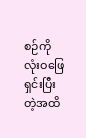စဉ်ကို လုံးဝဖြေရှင်းပြီးတဲ့အထိ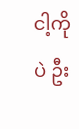ငါ့ကိုပဲ ဦး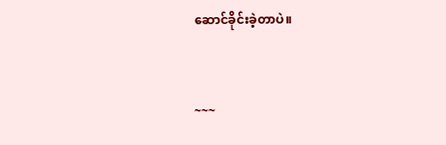ဆောင်ခိုင်းခဲ့တာပဲ။


~~~